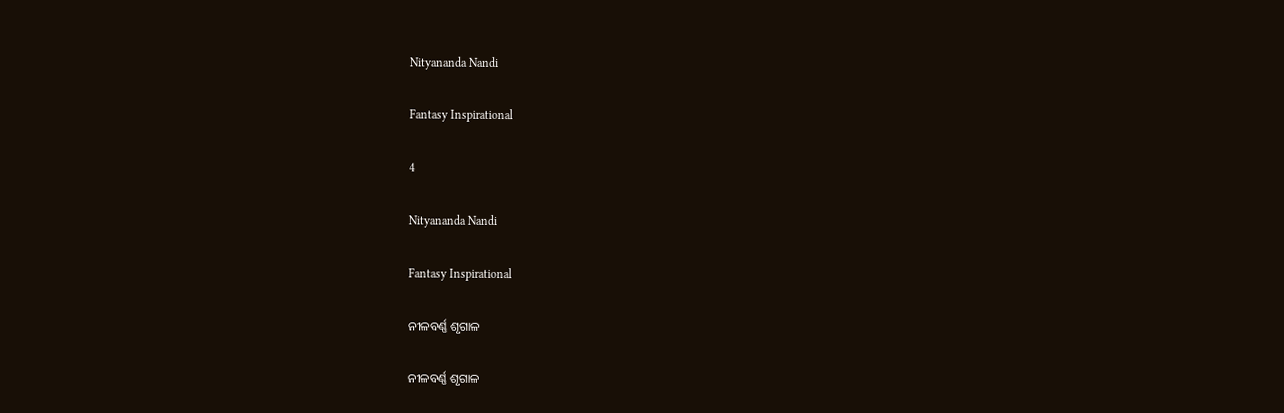Nityananda Nandi

Fantasy Inspirational

4

Nityananda Nandi

Fantasy Inspirational

ନୀଳବର୍ଣ୍ଣ ଶୃଗାଳ

ନୀଳବର୍ଣ୍ଣ ଶୃଗାଳ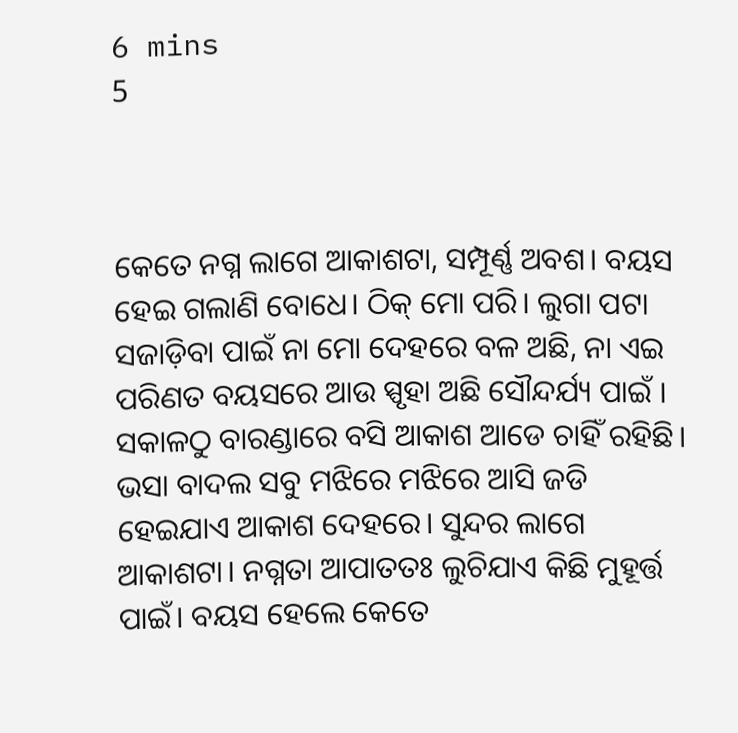6 mins
5



କେତେ ନଗ୍ନ ଲାଗେ ଆକାଶଟା, ସମ୍ପୂର୍ଣ୍ଣ ଅବଶ। ବୟସ ହେଇ ଗଲାଣି ବୋଧେ। ଠିକ୍ ମୋ ପରି। ଲୁଗା ପଟା ସଜାଡ଼ିବା ପାଇଁ ନା ମୋ ଦେହରେ ବଳ ଅଛି, ନା ଏଇ ପରିଣତ ବୟସରେ ଆଉ ସ୍ପୃହା ଅଛି ସୌନ୍ଦର୍ଯ୍ୟ ପାଇଁ । ସକାଳଠୁ ବାରଣ୍ଡାରେ ବସି ଆକାଶ ଆଡେ ଚାହିଁ ରହିଛି। ଭସା ବାଦଲ ସବୁ ମଝିରେ ମଝିରେ ଆସି ଜଡି ହେଇଯାଏ ଆକାଶ ଦେହରେ। ସୁନ୍ଦର ଲାଗେ ଆକାଶଟା। ନଗ୍ନତା ଆପାତତଃ ଲୁଚିଯାଏ କିଛି ମୁହୂର୍ତ୍ତ ପାଇଁ। ବୟସ ହେଲେ କେତେ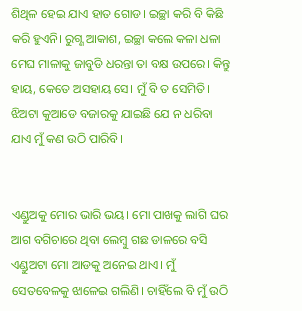ଶିଥିଳ ହେଇ ଯାଏ ହାତ ଗୋଡ। ଇଚ୍ଛା କରି ବି କିଛି କରି ହୁଏନି। ରୁଗ୍ଣ ଆକାଶ, ଇଚ୍ଛା କଲେ କଳା ଧଳା ମେଘ ମାଳାକୁ ଜାବୁଡି ଧରନ୍ତା ତା ବକ୍ଷ ଉପରେ। କିନ୍ତୁ ହାୟ, କେତେ ଅସହାୟ ସେ। ମୁଁ ବି ତ ସେମିତି। ଝିଅଟା କୁଆଡେ ବଜାରକୁ ଯାଇଛି ଯେ ନ ଧରିବା ଯାଏ ମୁଁ କଣ ଉଠି ପାରିବି।


ଏଣ୍ଡୁଅକୁ ମୋର ଭାରି ଭୟ। ମୋ ପାଖକୁ ଲାଗି ଘର ଆଗ ବଗିଚାରେ ଥିବା ଲେମ୍ବୁ ଗଛ ଡାଳରେ ବସି ଏଣ୍ଡୁଅଟା ମୋ ଆଡକୁ ଅନେଇ ଥାଏ। ମୁଁ ସେତବେଳକୁ ଝାଳେଇ ଗଲିଣି। ଚାହିଁଲେ ବି ମୁଁ ଉଠି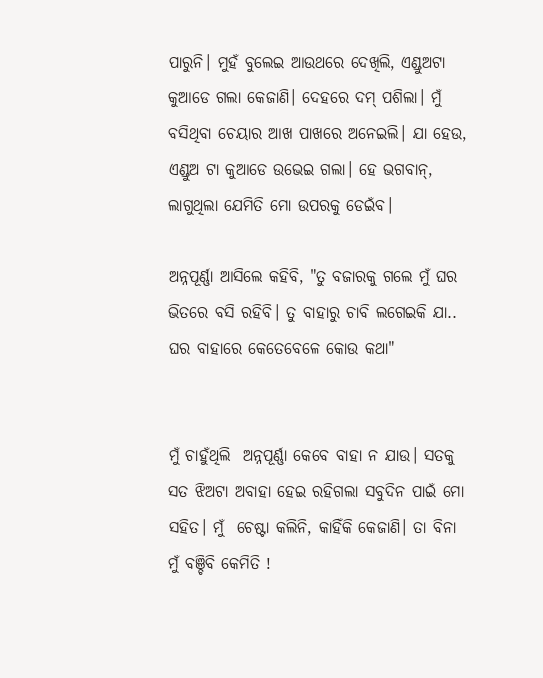ପାରୁନି। ମୁହଁ ବୁଲେଇ ଆଉଥରେ ଦେଖିଲି, ଏଣ୍ଡୁଅଟା କୁଆଡେ ଗଲା କେଜାଣି। ଦେହରେ ଦମ୍ ପଶିଲା। ମୁଁ ବସିଥିବା ଚେୟାର ଆଖ ପାଖରେ ଅନେଇଲି। ଯା ହେଉ, ଏଣ୍ଡୁଅ ଟା କୁଆଡେ ଉଭେଇ ଗଲା। ହେ ଭଗବାନ୍, ଲାଗୁଥିଲା ଯେମିତି ମୋ ଉପରକୁ ଡେଇଁବ।

ଅନ୍ନପୂର୍ଣ୍ଣା ଆସିଲେ କହିବି, "ତୁ ବଜାରକୁ ଗଲେ ମୁଁ ଘର ଭିତରେ ବସି ରହିବି। ତୁ ବାହାରୁ ଚାବି ଲଗେଇକି ଯା.. ଘର ବାହାରେ କେତେବେଳେ କୋଉ କଥା"


ମୁଁ ଚାହୁଁଥିଲି  ଅନ୍ନପୂର୍ଣ୍ଣା କେବେ ବାହା ନ ଯାଉ। ସତକୁ ସତ ଝିଅଟା ଅବାହା ହେଇ ରହିଗଲା ସବୁଦିନ ପାଇଁ ମୋ ସହିତ। ମୁଁ  ଚେଷ୍ଟା କଲିନି, କାହିଁକି କେଜାଣି। ତା ବିନା ମୁଁ ବଞ୍ଚିବି କେମିତି !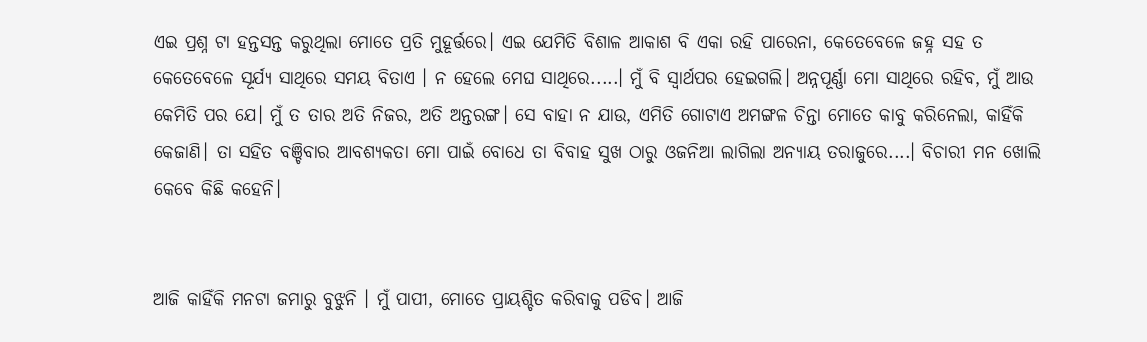ଏଇ ପ୍ରଶ୍ନ ଟା ହନ୍ତସନ୍ତ କରୁଥିଲା ମୋତେ ପ୍ରତି ମୁହୂର୍ତ୍ତରେ। ଏଇ ଯେମିତି ବିଶାଳ ଆକାଶ ବି ଏକା ରହି ପାରେନା, କେତେବେଳେ ଜହ୍ନ ସହ ତ  କେତେବେଳେ ସୂର୍ଯ୍ୟ ସାଥିରେ ସମୟ ବିତାଏ । ନ ହେଲେ ମେଘ ସାଥିରେ.....। ମୁଁ ବି ସ୍ୱାର୍ଥପର ହେଇଗଲି। ଅନ୍ନପୂର୍ଣ୍ଣା ମୋ ସାଥିରେ ରହିବ, ମୁଁ ଆଉ କେମିତି ପର ଯେ। ମୁଁ ତ ତାର ଅତି ନିଜର, ଅତି ଅନ୍ତରଙ୍ଗ। ସେ ବାହା ନ ଯାଉ, ଏମିତି ଗୋଟାଏ ଅମଙ୍ଗଳ ଚିନ୍ତା ମୋତେ କାବୁ କରିନେଲା, କାହିଁକି କେଜାଣି। ତା ସହିତ ବଞ୍ଚିବାର ଆବଶ୍ୟକତା ମୋ ପାଇଁ ବୋଧେ ତା ବିବାହ ସୁଖ ଠାରୁ ଓଜନିଆ ଲାଗିଲା ଅନ୍ୟାୟ ତରାଜୁରେ....। ବିଚାରୀ ମନ ଖୋଲି କେବେ କିଛି କହେନି।


ଆଜି କାହିଁକି ମନଟା ଜମାରୁ ବୁଝୁନି । ମୁଁ ପାପୀ, ମୋତେ ପ୍ରାୟଶ୍ଚିତ କରିବାକୁ ପଡିବ। ଆଜି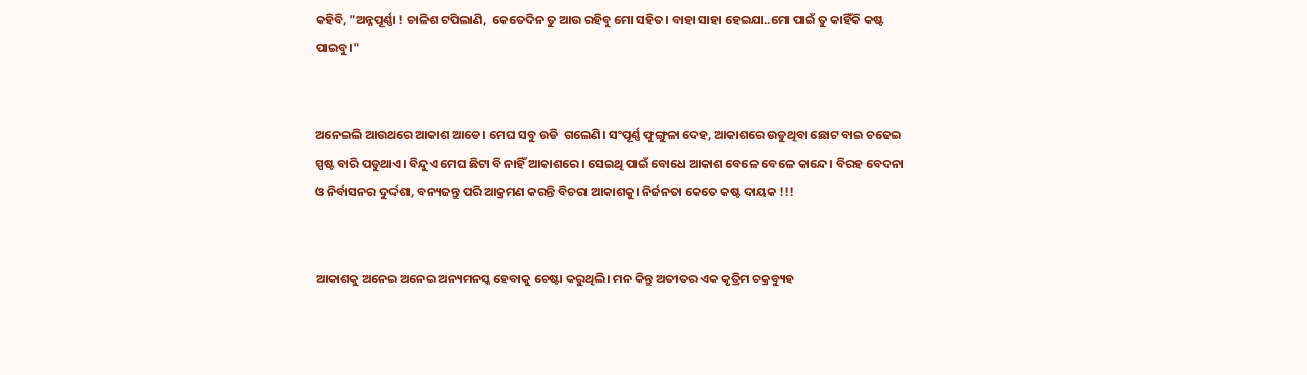କହିବି, "ଅନ୍ନପୂର୍ଣ୍ଣା ! ଚାଳିଶ ଟପିଲାଣି,  କେତେଦିନ ତୁ ଆଉ ରହିବୁ ମୋ ସହିତ। ବାହା ସାହା ହେଇଯା..ମୋ ପାଇଁ ତୁ କାହିଁକି କଷ୍ଟ ପାଇବୁ।"


ଅନେଇଲି ଆଉଥରେ ଆକାଶ ଆଡେ। ମେଘ ସବୁ ଉଡି  ଗଲେଣି। ସଂପୂର୍ଣ୍ଣ ଫୁଙ୍ଗୁଳା ଦେହ, ଆକାଶରେ ଉଡୁଥିବା ଛୋଟ ବାଇ ଚଢେଇ  ସ୍ପଷ୍ଟ ବାରି ପଡୁଥାଏ। ବିନ୍ଦୁଏ ମେଘ ଛିଟା ବି ନାହିଁ ଆକାଶରେ। ସେଇଥି ପାଇଁ ବୋଧେ ଆକାଶ ବେଳେ ବେଳେ କାନ୍ଦେ। ବିରହ ବେଦନା ଓ ନିର୍ବାସନର ଦୁର୍ଦ୍ଦଶା, ବନ୍ୟଜନ୍ତୁ ପରି ଆକ୍ରମଣ କରନ୍ତି ବିଚରା ଆକାଶକୁ। ନିର୍ଜନତା କେତେ କଷ୍ଟ ଦାୟକ !!!


ଆକାଶକୁ ଅନେଇ ଅନେଇ ଅନ୍ୟମନସ୍କ ହେବାକୁ ଚେଷ୍ଟା କରୁଥିଲି। ମନ କିନ୍ତୁ ଅତୀତର ଏକ କୃତ୍ରିମ ଚକ୍ରବ୍ୟୁହ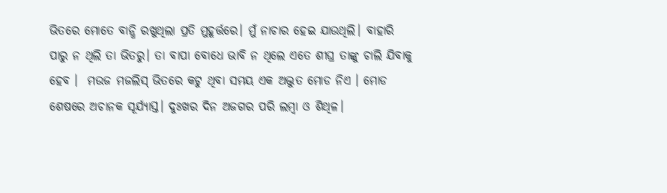ଭିତରେ ମୋତେ ବାନ୍ଧି ରଖୁଥିଲା ପ୍ରତି ମୁହୂର୍ତ୍ତରେ। ମୁଁ ନାଚାର ହେଇ ଯାଉଥିଲି। ବାହାରି ପାରୁ ନ ଥିଲି ତା ଭିତରୁ। ତା ବାପା ବୋଧେ ଭାବି ନ ଥିଲେ ଏତେ ଶୀଘ୍ର ତାଙ୍କୁ ଚାଲି ଯିବାକୁ ହେବ ।  ମଉଜ ମଜଲିସ୍ ଭିତରେ କଟୁ ଥିବା ସମୟ ଏକ ଅଦ୍ଭୁତ ମୋଡ ନିଏ । ମୋଡ ଶେଷରେ ଅଚାନକ ସୂର୍ଯ୍ୟାସ୍ତ। ଦୁଃଖର ଦିନ ଅଜଗର ପରି ଲମ୍ବା ଓ ଶିଥିଳ।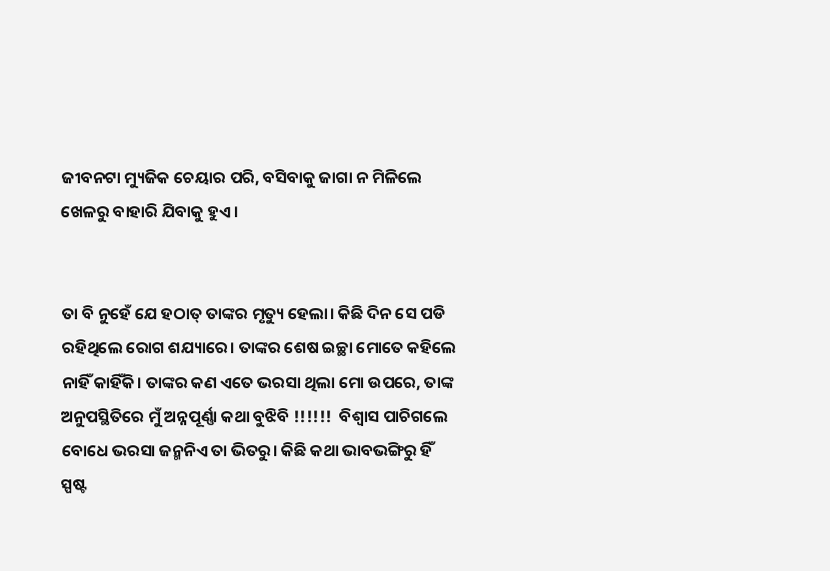ଜୀବନଟା ମ୍ୟୁଜିକ ଚେୟାର ପରି, ବସିବାକୁ ଜାଗା ନ ମିଳିଲେ ଖେଳରୁ ବାହାରି ଯିବାକୁ ହୁଏ।


ତା ବି ନୁହେଁ ଯେ ହଠାତ୍ ତାଙ୍କର ମୃତ୍ୟୁ ହେଲା। କିଛି ଦିନ ସେ ପଡି ରହିଥିଲେ ରୋଗ ଶଯ୍ୟାରେ। ତାଙ୍କର ଶେଷ ଇଚ୍ଛା ମୋତେ କହିଲେ ନାହିଁ କାହିଁକି। ତାଙ୍କର କଣ ଏତେ ଭରସା ଥିଲା ମୋ ଉପରେ, ତାଙ୍କ  ଅନୁପସ୍ଥିତିରେ ମୁଁ ଅନ୍ନପୂର୍ଣ୍ଣା କଥା ବୁଝିବି !!!!!!  ବିଶ୍ଵାସ ପାଚିଗଲେ ବୋଧେ ଭରସା ଜନ୍ମନିଏ ତା ଭିତରୁ। କିଛି କଥା ଭାବଭଙ୍ଗିରୁ ହିଁ ସ୍ପଷ୍ଟ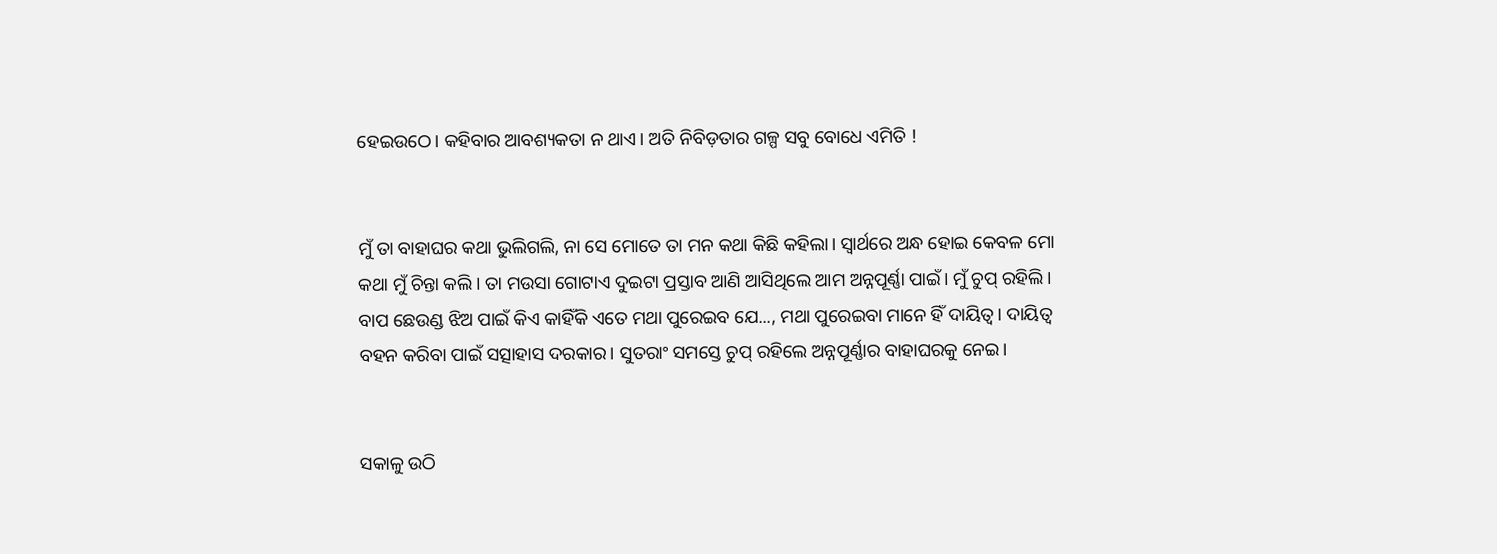ହେଇଉଠେ। କହିବାର ଆବଶ୍ୟକତା ନ ଥାଏ। ଅତି ନିବିଡ଼ତାର ଗଳ୍ପ ସବୁ ବୋଧେ ଏମିତି !


ମୁଁ ତା ବାହାଘର କଥା ଭୁଲିଗଲି, ନା ସେ ମୋତେ ତା ମନ କଥା କିଛି କହିଲା। ସ୍ବାର୍ଥରେ ଅନ୍ଧ ହୋଇ କେବଳ ମୋ କଥା ମୁଁ ଚିନ୍ତା କଲି। ତା ମଉସା ଗୋଟାଏ ଦୁଇଟା ପ୍ରସ୍ତାବ ଆଣି ଆସିଥିଲେ ଆମ ଅନ୍ନପୂର୍ଣ୍ଣା ପାଇଁ। ମୁଁ ଚୁପ୍ ରହିଲି। ବାପ ଛେଉଣ୍ଡ ଝିଅ ପାଇଁ କିଏ କାହିଁକି ଏତେ ମଥା ପୁରେଇବ ଯେ..., ମଥା ପୁରେଇବା ମାନେ ହିଁ ଦାୟିତ୍ଵ। ଦାୟିତ୍ଵ ବହନ କରିବା ପାଇଁ ସତ୍ସାହାସ ଦରକାର। ସୁତରାଂ ସମସ୍ତେ ଚୁପ୍ ରହିଲେ ଅନ୍ନପୂର୍ଣ୍ଣାର ବାହାଘରକୁ ନେଇ।


ସକାଳୁ ଉଠି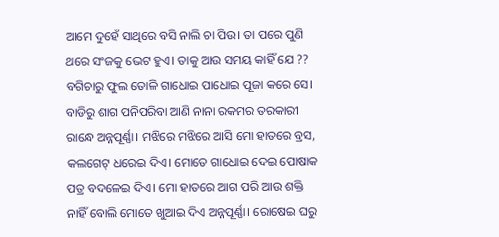ଆମେ ଦୁହେଁ ସାଥିରେ ବସି ନାଲି ଚା ପିଉ। ତା ପରେ ପୁଣି ଥରେ ସଂଜକୁ ଭେଟ ହୁଏ। ତାକୁ ଆଉ ସମୟ କାହିଁ ଯେ ??  ବଗିଚାରୁ ଫୁଲ ତୋଳି ଗାଧୋଇ ପାଧୋଇ ପୂଜା କରେ ସେ। ବାଡିରୁ ଶାଗ ପନିପରିବା ଆଣି ନାନା ରକମର ତରକାରୀ ରାନ୍ଧେ ଅନ୍ନପୂର୍ଣ୍ଣା। ମଝିରେ ମଝିରେ ଆସି ମୋ ହାତରେ ବ୍ରସ, କଲଗେଟ୍ ଧରେଇ ଦିଏ। ମୋତେ ଗାଧୋଇ ଦେଇ ପୋଷାକ ପତ୍ର ବଦଳେଇ ଦିଏ। ମୋ ହାତରେ ଆଗ ପରି ଆଉ ଶକ୍ତି ନାହିଁ ବୋଲି ମୋତେ ଖୁଆଇ ଦିଏ ଅନ୍ନପୂର୍ଣ୍ଣା। ରୋଷେଇ ଘରୁ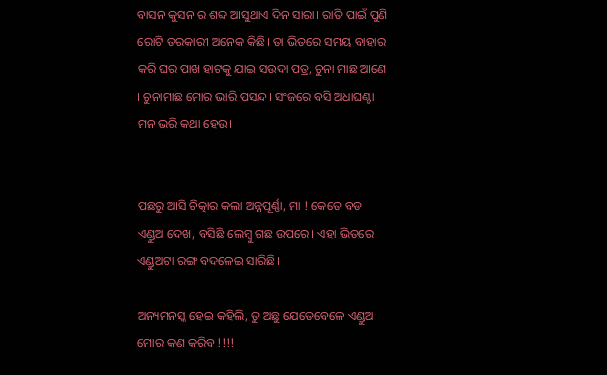ବାସନ କୁସନ ର ଶବ୍ଦ ଆସୁଥାଏ ଦିନ ସାରା। ରାତି ପାଇଁ ପୁଣି ରୋଟି ତରକାରୀ ଅନେକ କିଛି। ତା ଭିତରେ ସମୟ ବାହାର କରି ଘର ପାଖ ହାଟକୁ ଯାଇ ସଉଦା ପତ୍ର, ଚୁନା ମାଛ ଆଣେ । ଚୁନାମାଛ ମୋର ଭାରି ପସନ୍ଦ। ସଂଜରେ ବସି ଅଧାଘଣ୍ଟା ମନ ଭରି କଥା ହେଉ।


ପଛରୁ ଆସି ଚିତ୍କାର କଲା ଅନ୍ନପୂର୍ଣ୍ଣା, ମା ! କେତେ ବଡ ଏଣ୍ଡୁଅ ଦେଖ, ବସିଛି ଲେମ୍ବୁ ଗଛ ଉପରେ। ଏହା ଭିତରେ ଏଣ୍ଡୁଅଟା ରଙ୍ଗ ବଦଳେଇ ସାରିଛି।

ଅନ୍ୟମନସ୍କ ହେଇ କହିଲି, ତୁ ଅଛୁ ଯେତେବେଳେ ଏଣ୍ଡୁଅ ମୋର କଣ କରିବ !!!!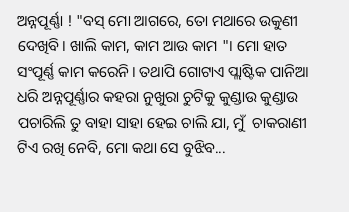ଅନ୍ନପୂର୍ଣ୍ଣା ! "ବସ୍ ମୋ ଆଗରେ, ତୋ ମଥାରେ ଉକୁଣୀ ଦେଖିବି। ଖାଲି କାମ, କାମ ଆଉ କାମ "। ମୋ ହାତ ସଂପୂର୍ଣ୍ଣ କାମ କରେନି। ତଥାପି ଗୋଟାଏ ପ୍ଲାଷ୍ଟିକ ପାନିଆ ଧରି ଅନ୍ନପୂର୍ଣ୍ଣାର କହରା ନୁଖୁରା ଚୁଟିକୁ କୁଣ୍ଡାଉ କୁଣ୍ଡାଉ ପଚାରିଲି ତୁ ବାହା ସାହା ହେଇ ଚାଲି ଯା, ମୁଁ  ଚାକରାଣୀ ଟିଏ ରଖି ନେବି, ମୋ କଥା ସେ ବୁଝିବ...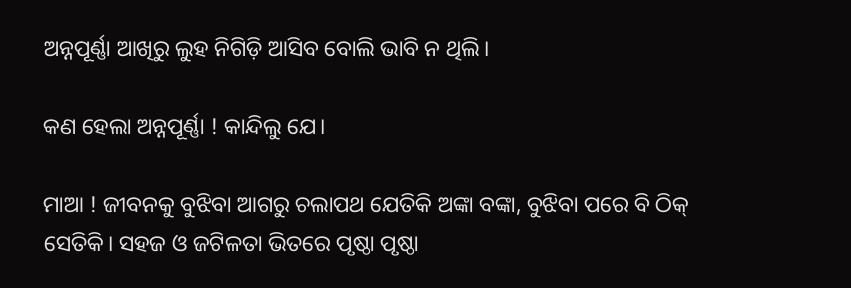ଅନ୍ନପୂର୍ଣ୍ଣା ଆଖିରୁ ଲୁହ ନିଗିଡ଼ି ଆସିବ ବୋଲି ଭାବି ନ ଥିଲି।

କଣ ହେଲା ଅନ୍ନପୂର୍ଣ୍ଣା ! କାନ୍ଦିଲୁ ଯେ।

ମାଆ ! ଜୀବନକୁ ବୁଝିବା ଆଗରୁ ଚଲାପଥ ଯେତିକି ଅଙ୍କା ବଙ୍କା, ବୁଝିବା ପରେ ବି ଠିକ୍ ସେତିକି। ସହଜ ଓ ଜଟିଳତା ଭିତରେ ପୃଷ୍ଠା ପୃଷ୍ଠା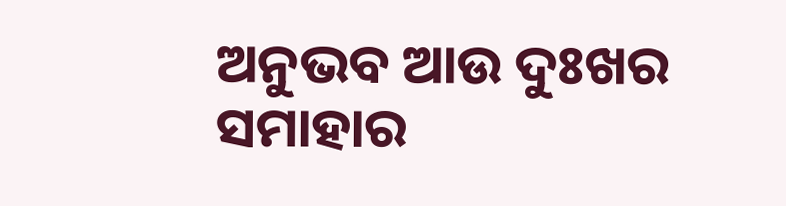ଅନୁଭବ ଆଉ ଦୁଃଖର ସମାହାର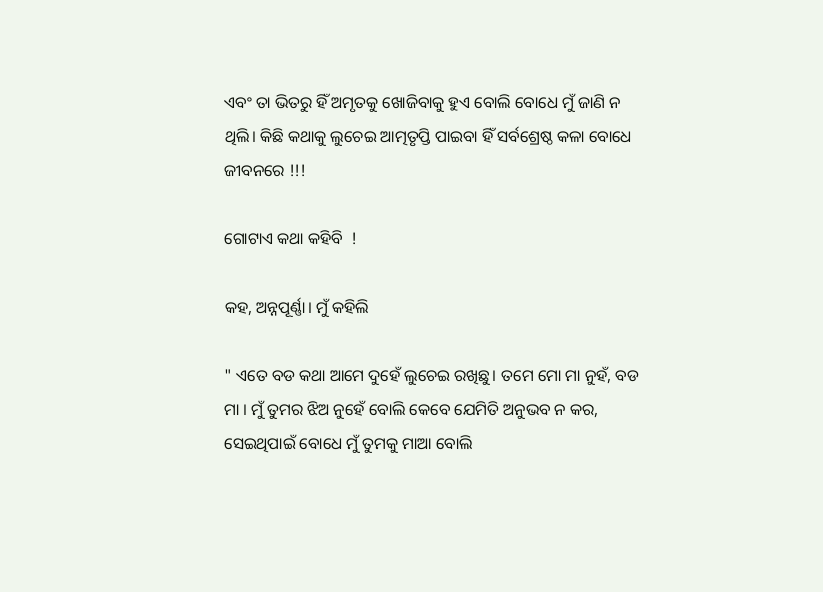ଏବଂ ତା ଭିତରୁ ହିଁ ଅମୃତକୁ ଖୋଜିବାକୁ ହୁଏ ବୋଲି ବୋଧେ ମୁଁ ଜାଣି ନ ଥିଲି। କିଛି କଥାକୁ ଲୁଚେଇ ଆତ୍ମତୃପ୍ତି ପାଇବା ହିଁ ସର୍ବଶ୍ରେଷ୍ଠ କଳା ବୋଧେ ଜୀବନରେ !!!

ଗୋଟାଏ କଥା କହିବି  !

କହ, ଅନ୍ନପୂର୍ଣ୍ଣା। ମୁଁ କହିଲି

" ଏତେ ବଡ କଥା ଆମେ ଦୁହେଁ ଲୁଚେଇ ରଖିଛୁ। ତମେ ମୋ ମା ନୁହଁ, ବଡ ମା । ମୁଁ ତୁମର ଝିଅ ନୁହେଁ ବୋଲି କେବେ ଯେମିତି ଅନୁଭବ ନ କର, ସେଇଥିପାଇଁ ବୋଧେ ମୁଁ ତୁମକୁ ମାଆ ବୋଲି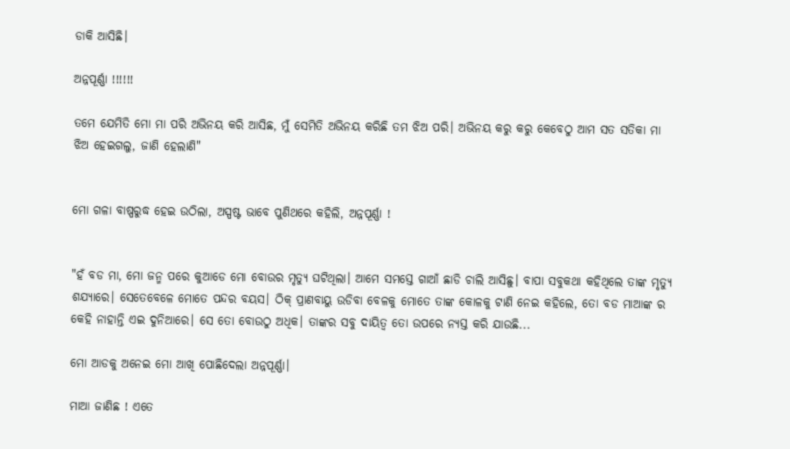ଡାକି ଆସିଛି।

ଅନ୍ନପୂର୍ଣ୍ଣା !!!!!!

ତମେ ଯେମିତି ମୋ ମା ପରି ଅଭିନୟ କରି ଆସିଛ, ମୁଁ ସେମିତି ଅଭିନୟ କରିଛି ତମ ଝିଅ ପରି। ଅଭିନୟ କରୁ କରୁ କେବେଠୁ ଆମ ସତ ସତିକା ମା ଝିଅ ହେଇଗଲୁ, ଜାଣି ହେଲାଣି"


ମୋ ଗଳା ବାଷ୍ପରୁଦ୍ଧ ହେଇ ଉଠିଲା, ଅସ୍ପଷ୍ଟ ଭାବେ ପୁଣିଥରେ କହିଲି, ଅନ୍ନପୂର୍ଣ୍ଣା !


"ହଁ ବଡ ମା, ମୋ ଜନ୍ମ ପରେ କୁଆଡେ ମୋ ବୋଉର ମୃତ୍ୟୁ ଘଟିଥିଲା। ଆମେ ସମସ୍ତେ ଗାଆଁ ଛାଡି ଚାଲି ଆସିଛୁ। ବାପା ସବୁକଥା କହିଥିଲେ ତାଙ୍କ ମୃତ୍ୟୁ ଶଯ୍ୟାରେ। ସେତେବେଳେ ମୋତେ ପନ୍ଦର ବୟସ। ଠିକ୍ ପ୍ରାଣବାୟୁ ଉଡିବା ବେଳକୁ ମୋତେ ତାଙ୍କ କୋଳକୁ ଟାଣି ନେଇ କହିଲେ, ତୋ ବଡ ମାଆଙ୍କ ର କେହି ନାହାନ୍ତି ଏଇ ଦୁନିଆରେ। ସେ ତୋ ବୋଉଠୁ ଅଧିକ। ତାଙ୍କର ସବୁ ଦାୟିତ୍ଵ ତୋ ଉପରେ ନ୍ୟସ୍ତ କରି ଯାଉଛି...

ମୋ ଆଡକୁ ଅନେଇ ମୋ ଆଖି ପୋଛିଦେଲା ଅନ୍ନପୂର୍ଣ୍ଣା।

ମାଆ ଜାଣିଛ ! ଏତେ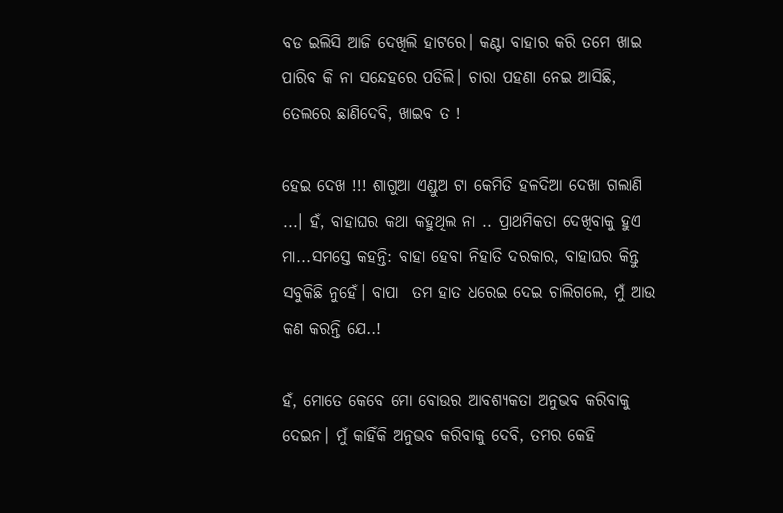ବଡ ଇଲିସି ଆଜି ଦେଖିଲି ହାଟରେ। କଣ୍ଟା ବାହାର କରି ତମେ ଖାଇ ପାରିବ କି ନା ସନ୍ଦେହରେ ପଡିଲି। ଚାରା ପହଣା ନେଇ ଆସିଛି, ତେଲରେ ଛାଣିଦେବି, ଖାଇବ ତ !

ହେଇ ଦେଖ !!! ଶାଗୁଆ ଏଣ୍ଡୁଅ ଟା କେମିତି ହଳଦିଆ ଦେଖା ଗଲାଣି ...। ହଁ, ବାହାଘର କଥା କହୁଥିଲ ନା .. ପ୍ରାଥମିକତା ଦେଖିବାକୁ ହୁଏ ମା...ସମସ୍ତେ କହନ୍ତି: ବାହା ହେବା ନିହାତି ଦରକାର, ବାହାଘର କିନ୍ତୁ ସବୁକିଛି ନୁହେଁ। ବାପା  ତମ ହାତ ଧରେଇ ଦେଇ ଚାଲିଗଲେ, ମୁଁ ଆଉ କଣ କରନ୍ତି ଯେ..!

ହଁ, ମୋତେ କେବେ ମୋ ବୋଉର ଆବଶ୍ୟକତା ଅନୁଭବ କରିବାକୁ ଦେଇନ। ମୁଁ କାହିଁକି ଅନୁଭବ କରିବାକୁ ଦେବି, ତମର କେହି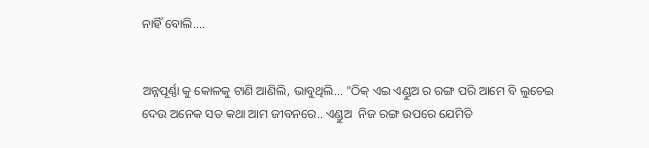ନାହିଁ ବୋଲି....


ଅନ୍ନପୂର୍ଣ୍ଣା କୁ କୋଳକୁ ଟାଣି ଆଣିଲି, ଭାବୁଥିଲି... "ଠିକ୍ ଏଇ ଏଣ୍ଡୁଅ ର ରଙ୍ଗ ପରି ଆମେ ବି ଲୁଚେଇ ଦେଉ ଅନେକ ସତ କଥା ଆମ ଜୀବନରେ.. ଏଣ୍ଡୁଅ  ନିଜ ରଙ୍ଗ ଉପରେ ଯେମିତି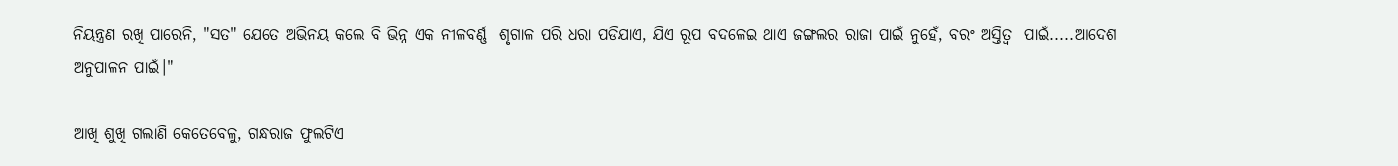ନିୟନ୍ତ୍ରଣ ରଖି ପାରେନି, "ସତ" ଯେତେ ଅଭିନୟ କଲେ ବି ଭିନ୍ନ ଏକ ନୀଳବର୍ଣ୍ଣ  ଶୃଗାଳ ପରି ଧରା ପଡିଯାଏ, ଯିଏ ରୂପ ବଦଳେଇ ଥାଏ ଜଙ୍ଗଲର ରାଜା ପାଇଁ ନୁହେଁ, ବରଂ ଅସ୍ତିତ୍ବ  ପାଇଁ.....ଆଦେଶ ଅନୁପାଳନ ପାଇଁ।"

ଆଖି ଶୁଖି ଗଲାଣି କେତେବେଳୁ, ଗନ୍ଧରାଜ ଫୁଲଟିଏ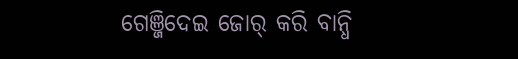ଗେଞ୍ଜିଦେଇ ଜୋର୍ କରି ବାନ୍ଧି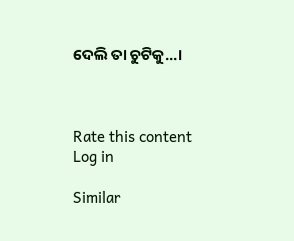ଦେଲି ତା ଚୁଟିକୁ...।



Rate this content
Log in

Similar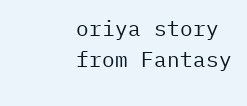oriya story from Fantasy